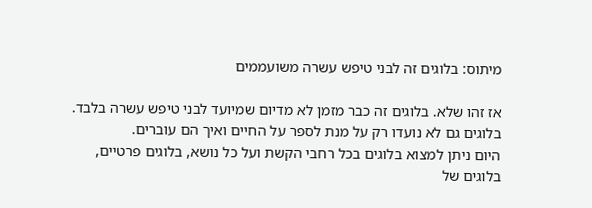מיתוס: בלוגים זה לבני טיפש עשרה משועממים

אז זהו שלא. בלוגים זה כבר מזמן לא מדיום שמיועד לבני טיפש עשרה בלבד. בלוגים גם לא נועדו רק על מנת לספר על החיים ואיך הם עוברים.
היום ניתן למצוא בלוגים בכל רחבי הקשת ועל כל נושא, בלוגים פרטיים, בלוגים של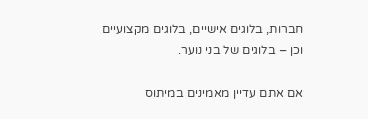חברות, בלוגים אישיים, בלוגים מקצועיים וכן – בלוגים של בני נוער.

אם אתם עדיין מאמינים במיתוס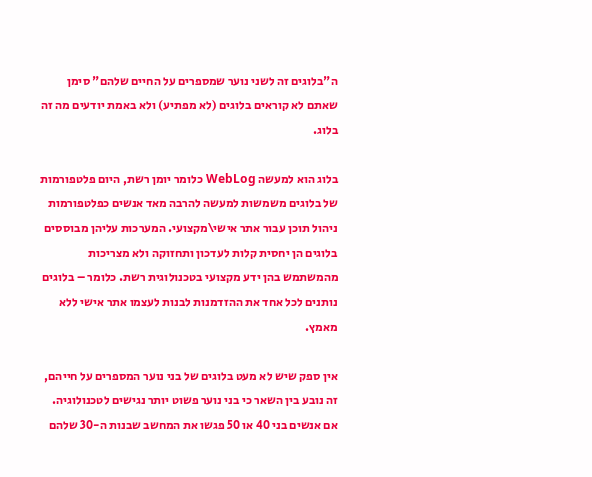ה"בלוגים זה לשני נוער שמספרים על החיים שלהם" סימן שאתם לא קוראים בלוגים (לא מפתיע) ולא באמת יודעים מה זה בלוג.

בלוג הוא למעשה WebLog כלומר יומן רשת, היום פלטפורמות של בלוגים משמשות למעשה להרבה מאד אנשים כפלטפורמות ניהול תוכן עבור אתר אישי\מקצועי. המערכות עליהן מבוססים בלוגים הן יחסית קלות לעדכון ותחזוקה ולא מצריכות מהמשתמש בהן ידע מקצועי בטכנולוגית רשת. כלומר – בלוגים נותנים לכל אחד את ההזדמנות לבנות לעצמו אתר אישי ללא מאמץ.

אין ספק שיש לא מעט בלוגים של בני נוער המספרים על חייהם, זה נובע בין השאר כי בני נוער פשוט יותר נגישים לטכנולוגיה. אם אנשים בני 40 או 50 פגשו את המחשב שבנות ה-30 שלהם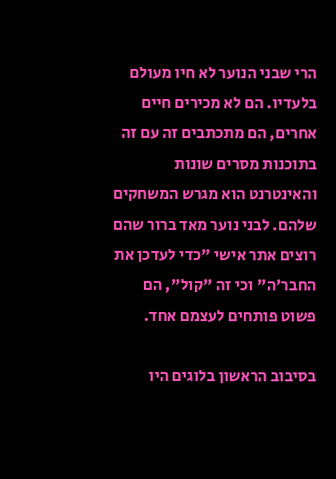הרי שבני הנוער לא חיו מעולם בלעדיו. הם לא מכירים חיים אחרים, הם מתכתבים זה עם זה בתוכנות מסרים שונות והאינטרנט הוא מגרש המשחקים שלהם. לבני נוער מאד ברור שהם רוצים אתר אישי "כדי לעדכן את החבר'ה" וכי זה "קול", הם פשוט פותחים לעצמם אחד.

בסיבוב הראשון בלוגים היו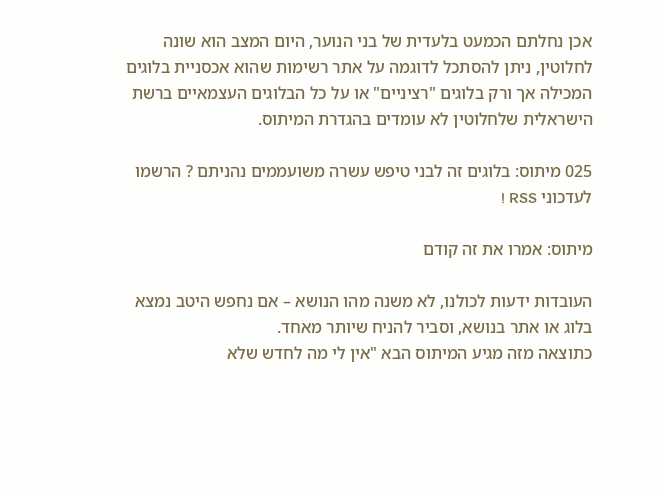אכן נחלתם הכמעט בלעדית של בני הנוער, היום המצב הוא שונה לחלוטין, ניתן להסתכל לדוגמה על אתר רשימות שהוא אכסניית בלוגים המכילה אך ורק בלוגים "רציניים" או על כל הבלוגים העצמאיים ברשת הישראלית שלחלוטין לא עומדים בהגדרת המיתוס.

025 מיתוס: בלוגים זה לבני טיפש עשרה משועממים נהניתם ? הרשמו לעדכוני RSS !

מיתוס: אמרו את זה קודם

העובדות ידעות לכולנו, לא משנה מהו הנושא – אם נחפש היטב נמצא בלוג או אתר בנושא, וסביר להניח שיותר מאחד.
כתוצאה מזה מגיע המיתוס הבא "אין לי מה לחדש שלא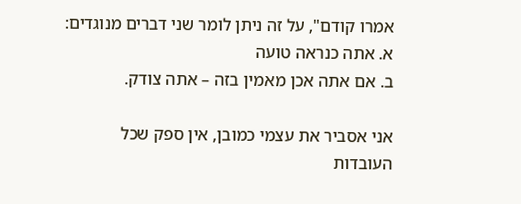אמרו קודם", על זה ניתן לומר שני דברים מנוגדים:
א. אתה כנראה טועה
ב. אם אתה אכן מאמין בזה – אתה צודק.

אני אסביר את עצמי כמובן, אין ספק שכל העובדות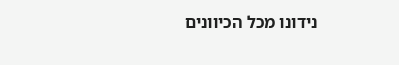נידונו מכל הכיוונים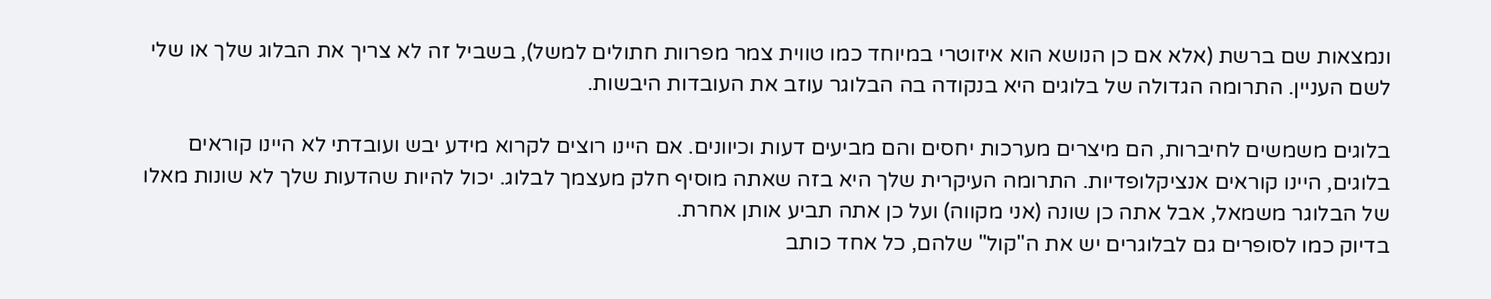ונמצאות שם ברשת (אלא אם כן הנושא הוא איזוטרי במיוחד כמו טווית צמר מפרוות חתולים למשל), בשביל זה לא צריך את הבלוג שלך או שלי לשם העניין. התרומה הגדולה של בלוגים היא בנקודה בה הבלוגר עוזב את העובדות היבשות.

בלוגים משמשים לחיברות, הם מיצרים מערכות יחסים והם מביעים דעות וכיוונים. אם היינו רוצים לקרוא מידע יבש ועובדתי לא היינו קוראים בלוגים, היינו קוראים אנציקלופדיות. התרומה העיקרית שלך היא בזה שאתה מוסיף חלק מעצמך לבלוג. יכול להיות שהדעות שלך לא שונות מאלו של הבלוגר משמאל, אבל אתה כן שונה (אני מקווה) ועל כן אתה תביע אותן אחרת.
בדיוק כמו לסופרים גם לבלוגרים יש את ה"קול" שלהם, כל אחד כותב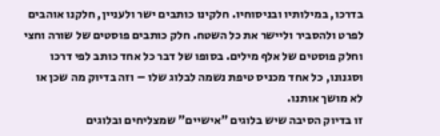בדרכו, במילותיו ובניסוחיו. חלקינו כותבים ישר ולעניין, חלקנו אוהבים לפרט ולהסביר וליישר את כל השטח. חלק כותבים פוסטים של שורה וחצי וחלק פוסטים של אלף מילים. בסופו של דבר כל אחד כותב לפי דרכו וסגנונו, כל אחד מכניס טיפת נשמה לבלוג שלו – וזה בדיוק מה שכן או לא מושך אותנו.
זו בדיוק הסיבה שיש בלוגים "אישיים" שמצליחים ובלוגים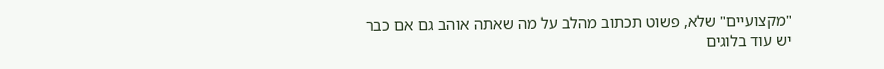"מקצועיים" שלא, פשוט תכתוב מהלב על מה שאתה אוהב גם אם כבר יש עוד בלוגים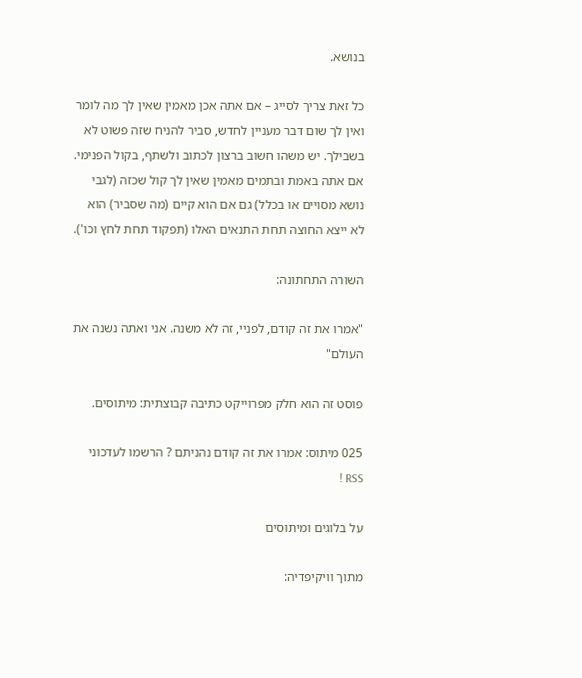בנושא.

כל זאת צריך לסייג – אם אתה אכן מאמין שאין לך מה לומר ואין לך שום דבר מעניין לחדש, סביר להניח שזה פשוט לא בשבילך. יש משהו חשוב ברצון לכתוב ולשתף, בקול הפנימי. אם אתה באמת ובתמים מאמין שאין לך קול שכזה (לגבי נושא מסויים או בכלל) גם אם הוא קיים (מה שסביר) הוא לא ייצא החוצה תחת התנאים האלו (תפקוד תחת לחץ וכו').

השורה התחתונה:

"אמרו את זה קודם, לפניי, זה לא משנה. אני ואתה נשנה את העולם"

פוסט זה הוא חלק מפרוייקט כתיבה קבוצתית: מיתוסים.

025 מיתוס: אמרו את זה קודם נהניתם ? הרשמו לעדכוני RSS !

על בלוגים ומיתוסים

מתוך וויקיפדיה: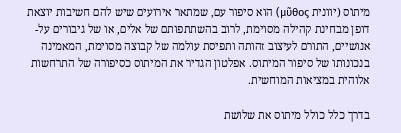מיתוֹס (יוונית μῦθος) הוא סיפור עם, שמתאר אירועים שיש להם חשיבות יוצאת דופן מבחינת קהילה מסוימת, לרוב בהשתתפותם של אלים, או של גיבורים על-אנושיים, התורם לעיצוב זהותה ותפיסת עולמה של קבוצה מסוימת, המאמינה בנכונותו של סיפור המיתוס. אפלטון הגדיר את המיתוס כסיפורה של התרחשות אלוהית במציאות המוחשית.

בדרך כלל כולל מיתוס את שלושת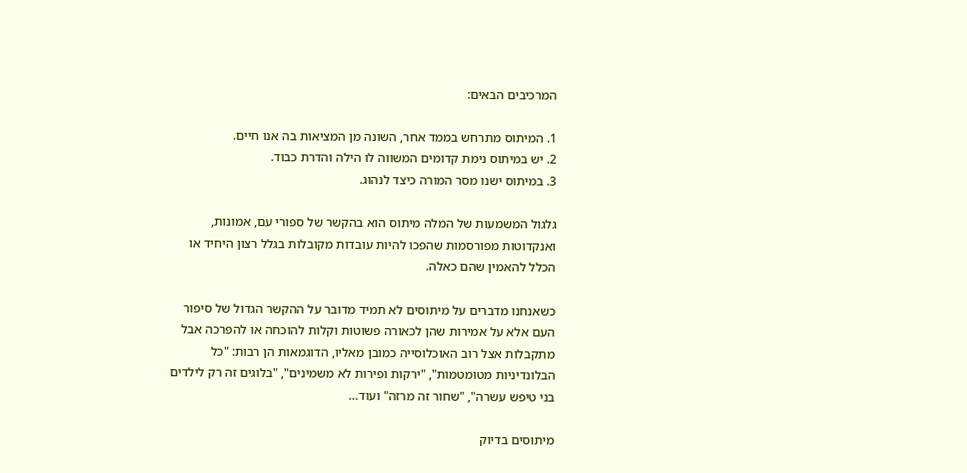המרכיבים הבאים:

1. המיתוס מתרחש בממד אחר, השונה מן המציאות בה אנו חיים.
2. יש במיתוס נימת קדומים המשווה לו הילה והדרת כבוד.
3. במיתוס ישנו מסר המורה כיצד לנהוג.

גלגול המשמעות של המלה מיתוס הוא בהקשר של ספורי עם, אמונות, ואנקדוטות מפורסמות שהפכו להיות עובדות מקובלות בגלל רצון היחיד או הכלל להאמין שהם כאלה.

כשאנחנו מדברים על מיתוסים לא תמיד מדובר על ההקשר הגדול של סיפור העם אלא על אמירות שהן לכאורה פשוטות וקלות להוכחה או להפרכה אבל מתקבלות אצל רוב האוכלוסייה כמובן מאליו, הדוגמאות הן רבות: "כל הבלונדיניות מטומטמות", "ירקות ופירות לא משמינים", "בלוגים זה רק לילדים בני טיפש עשרה", "שחור זה מרזה" ועוד…

מיתוסים בדיוק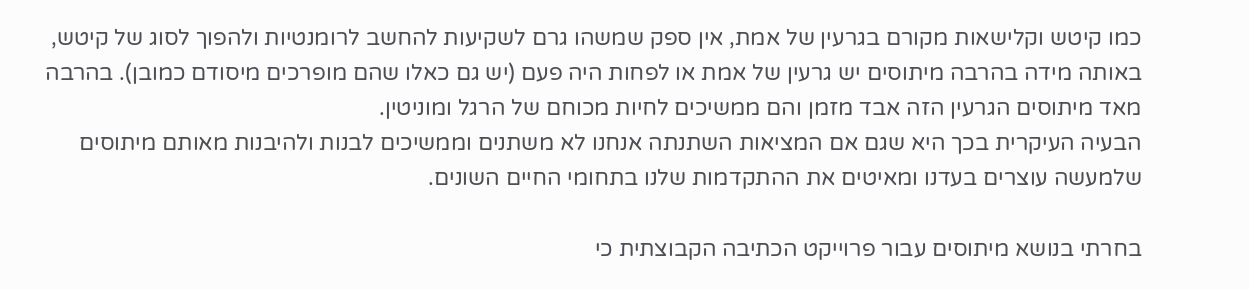כמו קיטש וקלישאות מקורם בגרעין של אמת, אין ספק שמשהו גרם לשקיעות להחשב לרומנטיות ולהפוך לסוג של קיטש, באותה מידה בהרבה מיתוסים יש גרעין של אמת או לפחות היה פעם (יש גם כאלו שהם מופרכים מיסודם כמובן). בהרבה מאד מיתוסים הגרעין הזה אבד מזמן והם ממשיכים לחיות מכוחם של הרגל ומוניטין.
הבעיה העיקרית בכך היא שגם אם המציאות השתנתה אנחנו לא משתנים וממשיכים לבנות ולהיבנות מאותם מיתוסים שלמעשה עוצרים בעדנו ומאיטים את ההתקדמות שלנו בתחומי החיים השונים.

בחרתי בנושא מיתוסים עבור פרוייקט הכתיבה הקבוצתית כי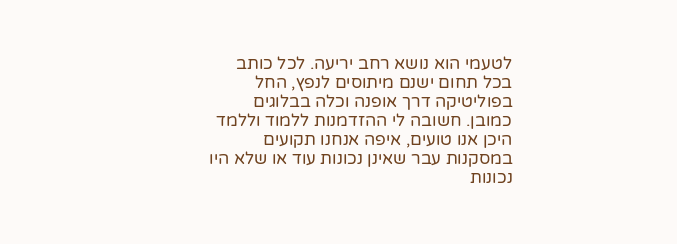לטעמי הוא נושא רחב יריעה. לכל כותב בכל תחום ישנם מיתוסים לנפץ, החל בפוליטיקה דרך אופנה וכלה בבלוגים כמובן. חשובה לי ההזדמנות ללמוד וללמד היכן אנו טועים, איפה אנחנו תקועים במסקנות עבר שאינן נכונות עוד או שלא היו נכונות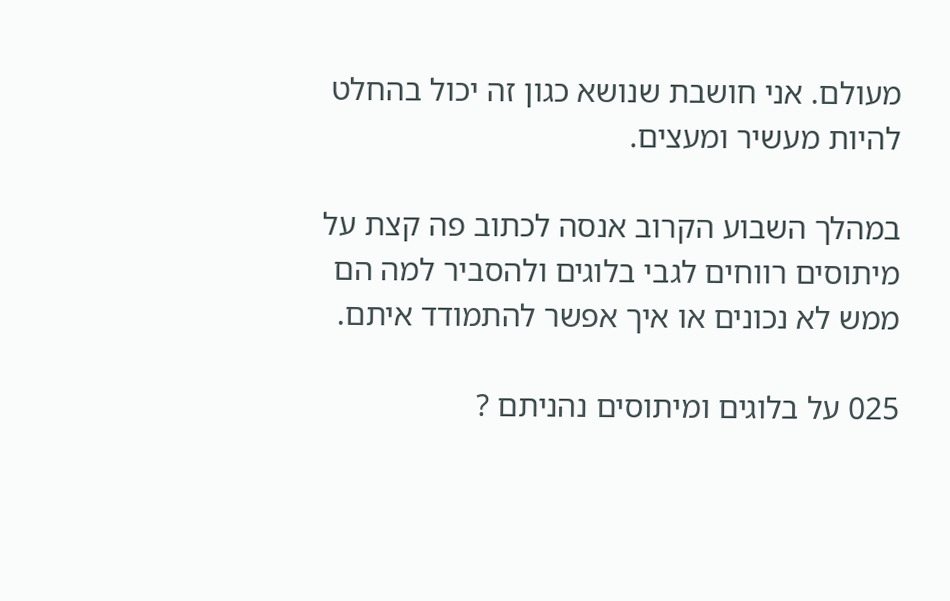מעולם. אני חושבת שנושא כגון זה יכול בהחלט להיות מעשיר ומעצים.

במהלך השבוע הקרוב אנסה לכתוב פה קצת על מיתוסים רווחים לגבי בלוגים ולהסביר למה הם ממש לא נכונים או איך אפשר להתמודד איתם.

025 על בלוגים ומיתוסים נהניתם ?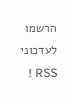הרשמו לעדכוני RSS !